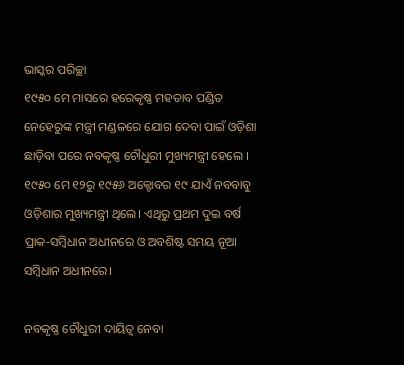ଭାସ୍କର ପରିଚ୍ଛା
୧୯୫୦ ମେ ମାସରେ ହରେକୃଷ୍ଣ ମହତାବ ପଣ୍ଡିତ ନେହେରୁଙ୍କ ମନ୍ତ୍ରୀ ମଣ୍ଡଳରେ ଯୋଗ ଦେବା ପାଇଁ ଓଡ଼ିଶା ଛାଡ଼ିବା ପରେ ନବକୃଷ୍ଣ ଚୌଧୁରୀ ମୁଖ୍ୟମନ୍ତ୍ରୀ ହେଲେ । ୧୯୫୦ ମେ ୧୨ରୁ ୧୯୫୬ ଅକ୍ଟୋବର ୧୯ ଯାଏଁ ନବବାବୁ ଓଡ଼ିଶାର ମୁଖ୍ୟମନ୍ତ୍ରୀ ଥିଲେ। ଏଥିରୁ ପ୍ରଥମ ଦୁଇ ବର୍ଷ ପ୍ରାକ-ସମ୍ବିଧାନ ଅଧୀନରେ ଓ ଅବଶିଷ୍ଟ ସମୟ ନୂଆ ସମ୍ବିଧାନ ଅଧୀନରେ।

ନବକୃଷ୍ଣ ଚୌଧୁରୀ ଦାୟିତ୍ଵ ନେବା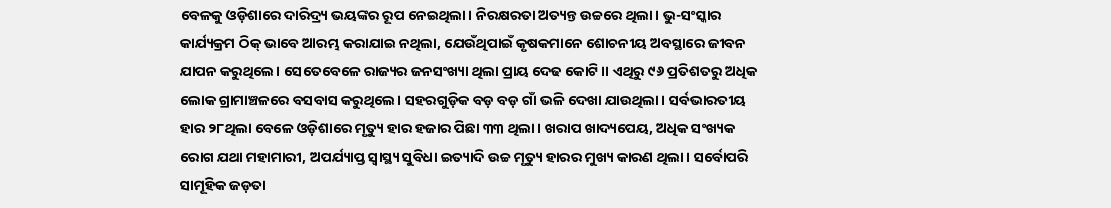ବେଳକୁ ଓଡ଼ିଶାରେ ଦାରିଦ୍ର୍ୟ ଭୟଙ୍କର ରୂପ ନେଇଥିଲା। ନିରକ୍ଷରତା ଅତ୍ୟନ୍ତ ଉଚ୍ଚରେ ଥିଲା। ଭୁ-ସଂସ୍କାର କାର୍ଯ୍ୟକ୍ରମ ଠିକ୍ ଭାବେ ଆରମ୍ଭ କରାଯାଇ ନଥିଲା, ଯେଉଁଥିପାଇଁ କୃଷକମାନେ ଶୋଚନୀୟ ଅବସ୍ଥାରେ ଜୀବନ ଯାପନ କରୁଥିଲେ। ସେତେବେଳେ ରାଜ୍ୟର ଜନସଂଖ୍ୟା ଥିଲା ପ୍ରାୟ ଦେଢ କୋଟି।। ଏଥିରୁ ୯୬ ପ୍ରତିଶତରୁ ଅଧିକ ଲୋକ ଗ୍ରାମାଞ୍ଚଳରେ ବସବାସ କରୁଥିଲେ। ସହରଗୁଡ଼ିକ ବଡ଼ ବଡ଼ ଗାଁ ଭଳି ଦେଖା ଯାଉଥିଲା। ସର୍ବଭାରତୀୟ ହାର ୨୮ଥିଲା ବେଳେ ଓଡ଼ିଶାରେ ମୃତ୍ୟୁ ହାର ହଜାର ପିଛା ୩୩ ଥିଲା । ଖରାପ ଖାଦ୍ୟପେୟ, ଅଧିକ ସଂଖ୍ୟକ ରୋଗ ଯଥା ମହାମାରୀ, ଅପର୍ଯ୍ୟାପ୍ତ ସ୍ୱାସ୍ଥ୍ୟ ସୁବିଧା ଇତ୍ୟାଦି ଉଚ୍ଚ ମୃତ୍ୟୁ ହାରର ମୁଖ୍ୟ କାରଣ ଥିଲା। ସର୍ବୋପରି ସାମୂହିକ ଜଡ଼ତା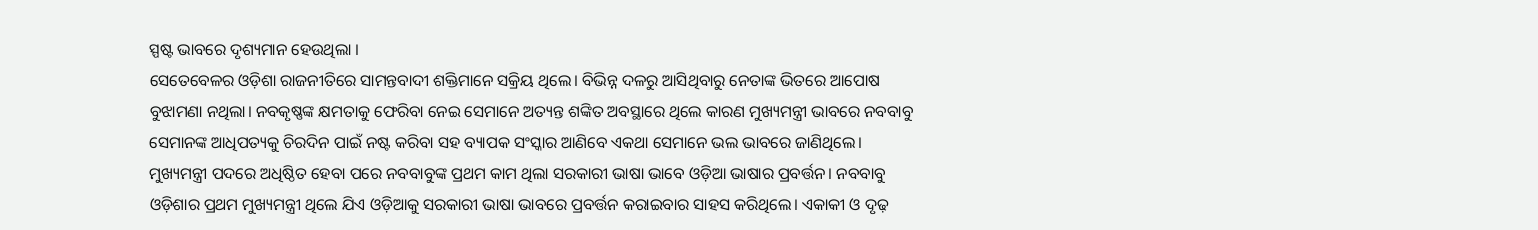ସ୍ପଷ୍ଟ ଭାବରେ ଦୃଶ୍ୟମାନ ହେଉଥିଲା ।
ସେତେବେଳର ଓଡ଼ିଶା ରାଜନୀତିରେ ସାମନ୍ତବାଦୀ ଶକ୍ତିମାନେ ସକ୍ରିୟ ଥିଲେ। ବିଭିନ୍ନ ଦଳରୁ ଆସିଥିବାରୁ ନେତାଙ୍କ ଭିତରେ ଆପୋଷ ବୁଝାମଣା ନଥିଲା। ନବକୃଷ୍ଣଙ୍କ କ୍ଷମତାକୁ ଫେରିବା ନେଇ ସେମାନେ ଅତ୍ୟନ୍ତ ଶଙ୍କିତ ଅବସ୍ଥାରେ ଥିଲେ କାରଣ ମୁଖ୍ୟମନ୍ତ୍ରୀ ଭାବରେ ନବବାବୁ ସେମାନଙ୍କ ଆଧିପତ୍ୟକୁ ଚିରଦିନ ପାଇଁ ନଷ୍ଟ କରିବା ସହ ବ୍ୟାପକ ସଂସ୍କାର ଆଣିବେ ଏକଥା ସେମାନେ ଭଲ ଭାବରେ ଜାଣିଥିଲେ।
ମୁଖ୍ୟମନ୍ତ୍ରୀ ପଦରେ ଅଧିଷ୍ଠିତ ହେବା ପରେ ନବବାବୁଙ୍କ ପ୍ରଥମ କାମ ଥିଲା ସରକାରୀ ଭାଷା ଭାବେ ଓଡ଼ିଆ ଭାଷାର ପ୍ରବର୍ତ୍ତନ। ନବବାବୁ ଓଡ଼ିଶାର ପ୍ରଥମ ମୁଖ୍ୟମନ୍ତ୍ରୀ ଥିଲେ ଯିଏ ଓଡ଼ିଆକୁ ସରକାରୀ ଭାଷା ଭାବରେ ପ୍ରବର୍ତ୍ତନ କରାଇବାର ସାହସ କରିଥିଲେ। ଏକାକୀ ଓ ଦୃଢ଼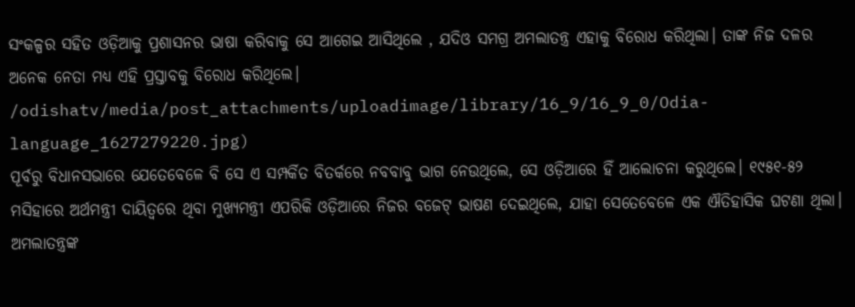ସଂକଳ୍ପର ସହିତ ଓଡ଼ିଆକୁ ପ୍ରଶାସନର ଭାଷା କରିବାକୁ ସେ ଆଗେଇ ଆସିଥିଲେ , ଯଦିଓ ସମଗ୍ର ଅମଲାତନ୍ତ୍ର ଏହାକୁ ବିରୋଧ କରିଥିଲା। ତାଙ୍କ ନିଜ ଦଳର ଅନେକ ନେତା ମଧ୍ୟ ଏହି ପ୍ରସ୍ତାବକୁ ବିରୋଧ କରିଥିଲେ।
/odishatv/media/post_attachments/uploadimage/library/16_9/16_9_0/Odia-language_1627279220.jpg)
ପୂର୍ବରୁ ବିଧାନସଭାରେ ଯେତେବେଳେ ବି ସେ ଏ ସମ୍ପର୍କିତ ବିତର୍କରେ ନବବାବୁ ଭାଗ ନେଉଥିଲେ, ସେ ଓଡ଼ିଆରେ ହିଁ ଆଲୋଚନା କରୁଥିଲେ। ୧୯୫୧-୫୨ ମସିହାରେ ଅର୍ଥମନ୍ତ୍ରୀ ଦାୟିତ୍ୱରେ ଥିବା ମୁଖ୍ୟମନ୍ତ୍ରୀ ଏପରିକି ଓଡ଼ିଆରେ ନିଜର ବଜେଟ୍ ଭାଷଣ ଦେଇଥିଲେ, ଯାହା ସେତେବେଳେ ଏକ ଐତିହାସିକ ଘଟଣା ଥିଲା। ଅମଲାତନ୍ତ୍ରଙ୍କ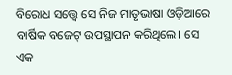ବିରୋଧ ସତ୍ତ୍ୱେ ସେ ନିଜ ମାତୃଭାଷା ଓଡ଼ିଆରେ ବାର୍ଷିକ ବଜେଟ୍ ଉପସ୍ଥାପନ କରିଥିଲେ। ସେ ଏକ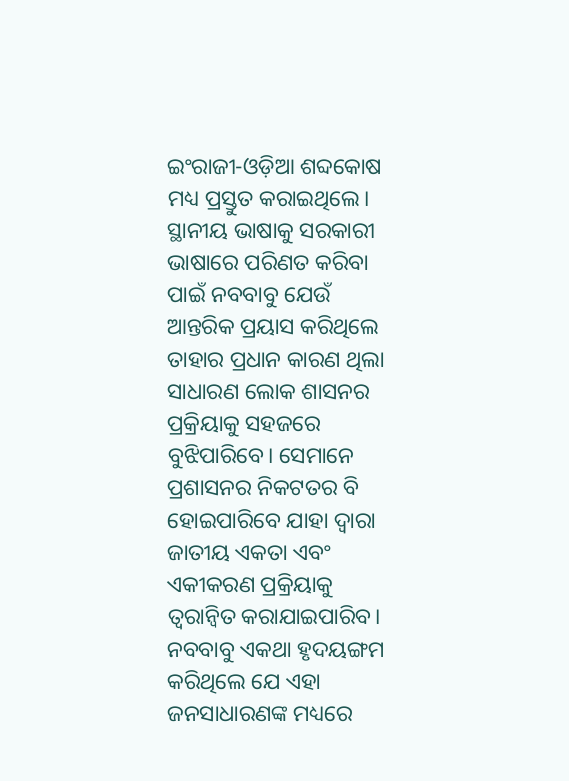ଇଂରାଜୀ-ଓଡ଼ିଆ ଶବ୍ଦକୋଷ ମଧ୍ୟ ପ୍ରସ୍ତୁତ କରାଇଥିଲେ।
ସ୍ଥାନୀୟ ଭାଷାକୁ ସରକାରୀ ଭାଷାରେ ପରିଣତ କରିବା ପାଇଁ ନବବାବୁ ଯେଉଁ ଆନ୍ତରିକ ପ୍ରୟାସ କରିଥିଲେ ତାହାର ପ୍ରଧାନ କାରଣ ଥିଲା ସାଧାରଣ ଲୋକ ଶାସନର ପ୍ରକ୍ରିୟାକୁ ସହଜରେ ବୁଝିପାରିବେ। ସେମାନେ ପ୍ରଶାସନର ନିକଟତର ବି ହୋଇପାରିବେ ଯାହା ଦ୍ୱାରା ଜାତୀୟ ଏକତା ଏବଂ ଏକୀକରଣ ପ୍ରକ୍ରିୟାକୁ ତ୍ୱରାନ୍ୱିତ କରାଯାଇପାରିବ। ନବବାବୁ ଏକଥା ହୃଦୟଙ୍ଗମ କରିଥିଲେ ଯେ ଏହା ଜନସାଧାରଣଙ୍କ ମଧ୍ୟରେ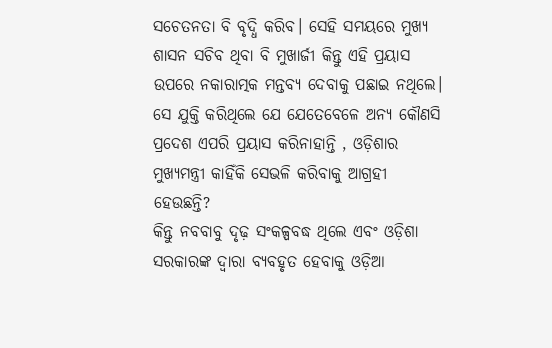ସଚେତନତା ବି ବୃଦ୍ଧି କରିବ। ସେହି ସମୟରେ ମୁଖ୍ୟ ଶାସନ ସଚିବ ଥିବା ବି ମୁଖାର୍ଜୀ କିନ୍ତୁ ଏହି ପ୍ରୟାସ ଉପରେ ନକାରାତ୍ମକ ମନ୍ତବ୍ୟ ଦେବାକୁ ପଛାଇ ନଥିଲେ। ସେ ଯୁକ୍ତି କରିଥିଲେ ଯେ ଯେତେବେଳେ ଅନ୍ୟ କୌଣସି ପ୍ରଦେଶ ଏପରି ପ୍ରୟାସ କରିନାହାନ୍ତି , ଓଡ଼ିଶାର ମୁଖ୍ୟମନ୍ତ୍ରୀ କାହିଁକି ସେଭଳି କରିବାକୁ ଆଗ୍ରହୀ ହେଉଛନ୍ତି?
କିନ୍ତୁ ନବବାବୁ ଦୃଢ଼ ସଂକଳ୍ପବଦ୍ଧ ଥିଲେ ଏବଂ ଓଡ଼ିଶା ସରକାରଙ୍କ ଦ୍ୱାରା ବ୍ୟବହୃତ ହେବାକୁ ଓଡ଼ିଆ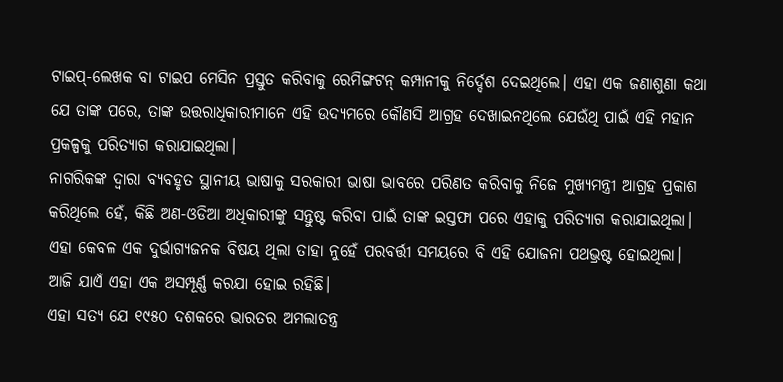ଟାଇପ୍-ଲେଖକ ବା ଟାଇପ ମେସିନ ପ୍ରସ୍ତୁତ କରିବାକୁ ରେମିଙ୍ଗଟନ୍ କମ୍ପାନୀକୁ ନିର୍ଦ୍ଦେଶ ଦେଇଥିଲେ। ଏହା ଏକ ଜଣାଶୁଣା କଥା ଯେ ତାଙ୍କ ପରେ, ତାଙ୍କ ଉତ୍ତରାଧିକାରୀମାନେ ଏହି ଉଦ୍ୟମରେ କୌଣସି ଆଗ୍ରହ ଦେଖାଇନଥିଲେ ଯେଉଁଥି ପାଇଁ ଏହି ମହାନ ପ୍ରକଳ୍ପକୁ ପରିତ୍ୟାଗ କରାଯାଇଥିଲା।
ନାଗରିକଙ୍କ ଦ୍ୱାରା ବ୍ୟବହୃତ ସ୍ଥାନୀୟ ଭାଷାକୁ ସରକାରୀ ଭାଷା ଭାବରେ ପରିଣତ କରିବାକୁ ନିଜେ ମୁଖ୍ୟମନ୍ତ୍ରୀ ଆଗ୍ରହ ପ୍ରକାଶ କରିଥିଲେ ହେଁ, କିଛି ଅଣ-ଓଡିଆ ଅଧିକାରୀଙ୍କୁ ସନ୍ତୁଷ୍ଟ କରିବା ପାଇଁ ତାଙ୍କ ଇସ୍ତଫା ପରେ ଏହାକୁ ପରିତ୍ୟାଗ କରାଯାଇଥିଲା। ଏହା କେବଳ ଏକ ଦୁର୍ଭାଗ୍ୟଜନକ ବିଷୟ ଥିଲା ତାହା ନୁହେଁ ପରବର୍ତ୍ତୀ ସମୟରେ ବି ଏହି ଯୋଜନା ପଥଭ୍ରଷ୍ଟ ହୋଇଥିଲା। ଆଜି ଯାଏଁ ଏହା ଏକ ଅସମ୍ପୂର୍ଣ୍ଣ କରଯା ହୋଇ ରହିଛି।
ଏହା ସତ୍ୟ ଯେ ୧୯୫୦ ଦଶକରେ ଭାରତର ଅମଲାତନ୍ତ୍ର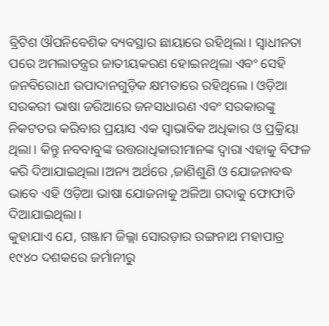ବ୍ରିଟିଶ ଔପନିବେଶିକ ବ୍ୟବସ୍ଥାର ଛାୟାରେ ରହିଥିଲା। ସ୍ୱାଧୀନତା ପରେ ଅମଲାତନ୍ତ୍ରର ଜାତୀୟକରଣ ହୋଇନଥିଲା ଏବଂ ସେହି ଜନବିରୋଧୀ ଉପାଦାନଗୁଡ଼ିକ କ୍ଷମତାରେ ରହିଥିଲେ। ଓଡ଼ିଆ ସରକରୀ ଭାଷା ଜରିଆରେ ଜନସାଧାରଣ ଏବଂ ସରକାରଙ୍କୁ ନିକଟତର କରିବାର ପ୍ରୟାସ ଏକ ସ୍ୱାଭାବିକ ଅଧିକାର ଓ ପ୍ରକ୍ରିୟା ଥିଲା। କିନ୍ତୁ ନବବାବୁଙ୍କ ଉତ୍ତରାଧିକାରୀମାନଙ୍କ ଦ୍ୱାରା ଏହାକୁ ବିଫଳ କରି ଦିଆଯାଇଥିଲା।ଅନ୍ୟ ଅର୍ଥରେ ,ଜାଣିଶୁଣି ଓ ଯୋଜନାବଦ୍ଧ ଭାବେ ଏହି ଓଡ଼ିଆ ଭାଷା ଯୋଜନାକୁ ଅଳିଆ ଗଦାକୁ ଫୋଫାଡି ଦିଆଯାଇଥିଲା।
କୁହାଯାଏ ଯେ, ଗଞ୍ଜାମ ଜିଲ୍ଲା ସୋରଡ଼ାର ରଙ୍ଗନାଥ ମହାପାତ୍ର ୧୯୪୦ ଦଶକରେ ଜର୍ମାନୀରୁ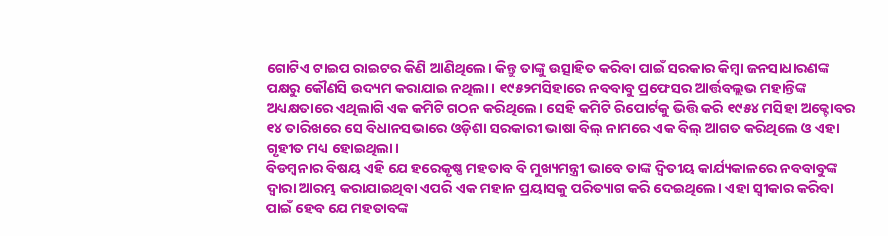ଗୋଟିଏ ଟାଇପ ରାଇଟର କିଣି ଆଣିଥିଲେ। କିନ୍ତୁ ତାଙ୍କୁ ଉତ୍ସାହିତ କରିବା ପାଇଁ ସରକାର କିମ୍ବା ଜନସାଧାରଣଙ୍କ ପକ୍ଷରୁ କୌଣସି ଉଦ୍ୟମ କରାଯାଇ ନଥିଲା। ୧୯୫୨ମସିହାରେ ନବବାବୁ ପ୍ରଫେସର ଆର୍ତ୍ତବଲ୍ଲଭ ମହାନ୍ତିଙ୍କ ଅଧ୍ୟକ୍ଷତାରେ ଏଥିଲାଗି ଏକ କମିଟି ଗଠନ କରିଥିଲେ। ସେହି କମିଟି ରିପୋର୍ଟକୁ ଭିତ୍ତି କରି ୧୯୫୪ ମସିହା ଅକ୍ଟୋବର ୧୪ ତାରିଖରେ ସେ ବିଧାନସଭାରେ ଓଡ଼ିଶା ସରକାରୀ ଭାଷା ବିଲ୍ ନାମରେ ଏକ ବିଲ୍ ଆଗତ କରିଥିଲେ ଓ ଏହା ଗୃହୀତ ମଧ୍ୟ ହୋଇଥିଲା।
ବିଡମ୍ବନାର ବିଷୟ ଏହି ଯେ ହରେକୃଷ୍ଣ ମହତାବ ବି ମୁଖ୍ୟମନ୍ତ୍ରୀ ଭାବେ ତାଙ୍କ ଦ୍ୱିତୀୟ କାର୍ଯ୍ୟକାଳରେ ନବବାବୁଙ୍କ ଦ୍ୱାରା ଆରମ୍ଭ କରାଯାଇଥିବା ଏପରି ଏକ ମହାନ ପ୍ରୟାସକୁ ପରିତ୍ୟାଗ କରି ଦେଇଥିଲେ। ଏହା ସ୍ଵୀକାର କରିବା ପାଇଁ ହେବ ଯେ ମହତାବଙ୍କ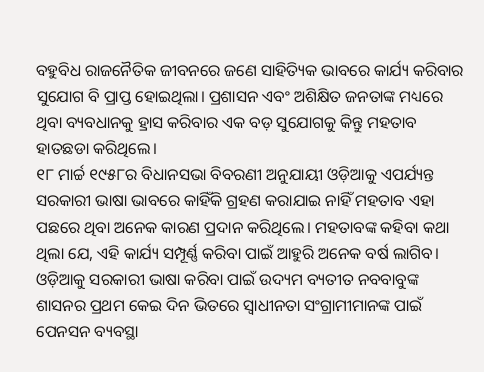ବହୁବିଧ ରାଜନୈତିକ ଜୀବନରେ ଜଣେ ସାହିତ୍ୟିକ ଭାବରେ କାର୍ଯ୍ୟ କରିବାର ସୁଯୋଗ ବି ପ୍ରାପ୍ତ ହୋଇଥିଲା। ପ୍ରଶାସନ ଏବଂ ଅଶିକ୍ଷିତ ଜନତାଙ୍କ ମଧ୍ୟରେ ଥିବା ବ୍ୟବଧାନକୁ ହ୍ରାସ କରିବାର ଏକ ବଡ଼ ସୁଯୋଗକୁ କିନ୍ତୁ ମହତାବ ହାତଛଡା କରିଥିଲେ।
୧୮ ମାର୍ଚ୍ଚ ୧୯୫୮ର ବିଧାନସଭା ବିବରଣୀ ଅନୁଯାୟୀ ଓଡ଼ିଆକୁ ଏପର୍ଯ୍ୟନ୍ତ ସରକାରୀ ଭାଷା ଭାବରେ କାହିଁକି ଗ୍ରହଣ କରାଯାଇ ନାହିଁ ମହତାବ ଏହା ପଛରେ ଥିବା ଅନେକ କାରଣ ପ୍ରଦାନ କରିଥିଲେ। ମହତାବଙ୍କ କହିବା କଥା ଥିଲା ଯେ, ଏହି କାର୍ଯ୍ୟ ସମ୍ପୂର୍ଣ୍ଣ କରିବା ପାଇଁ ଆହୁରି ଅନେକ ବର୍ଷ ଲାଗିବ।
ଓଡ଼ିଆକୁ ସରକାରୀ ଭାଷା କରିବା ପାଇଁ ଉଦ୍ୟମ ବ୍ୟତୀତ ନବବାବୁଙ୍କ ଶାସନର ପ୍ରଥମ କେଇ ଦିନ ଭିତରେ ସ୍ଵାଧୀନତା ସଂଗ୍ରାମୀମାନଙ୍କ ପାଇଁ ପେନସନ ବ୍ୟବସ୍ଥା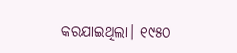କରଯାଇଥିଲା। ୧୯୫୦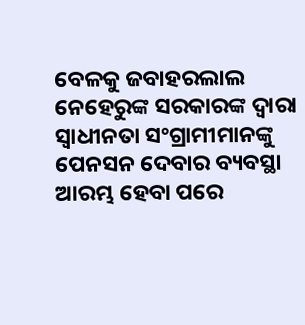ବେଳକୁ ଜବାହରଲାଲ ନେହେରୁଙ୍କ ସରକାରଙ୍କ ଦ୍ଵାରା ସ୍ୱାଧୀନତା ସଂଗ୍ରାମୀମାନଙ୍କୁ ପେନସନ ଦେବାର ବ୍ୟବସ୍ଥା ଆରମ୍ଭ ହେବା ପରେ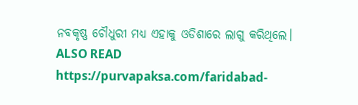ନବକୃଷ୍ଣ ଚୌଧୁରୀ ମଧ୍ୟ ଏହାକୁ ଓଡିଶାରେ ଲାଗୁ କରିଥିଲେ।
ALSO READ https://purvapaksa.com/faridabad-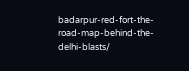badarpur-red-fort-the-road-map-behind-the-delhi-blasts/